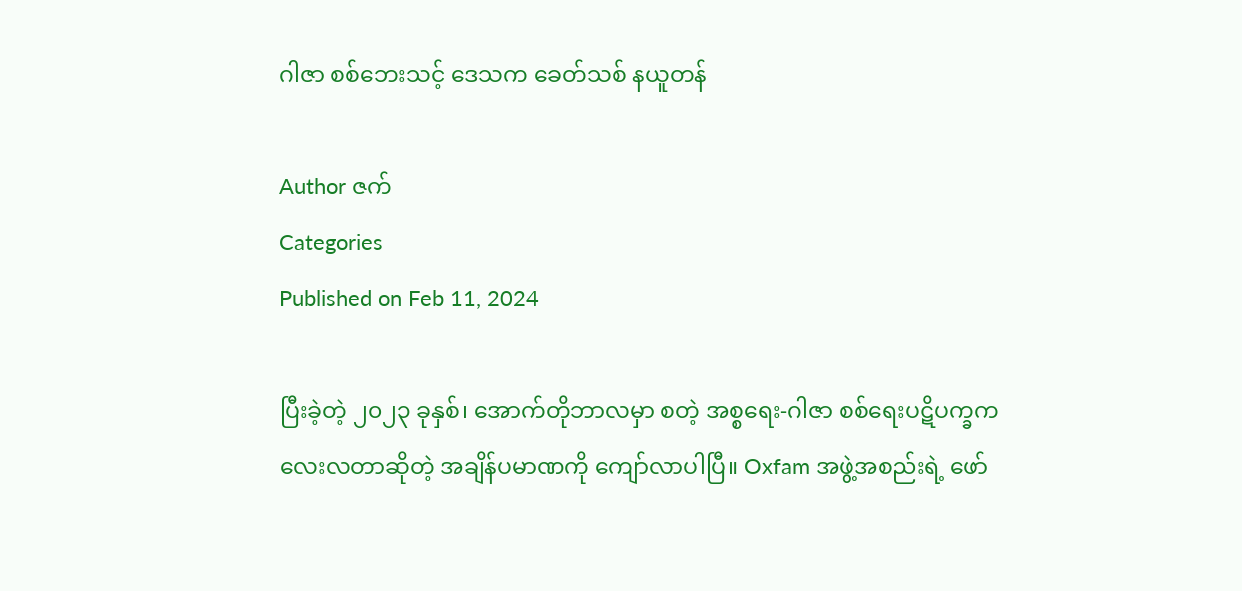ဂါဇာ စစ်ဘေးသင့် ဒေသက ခေတ်သစ် နယူတန်

Author ဇက်
Categories
Published on Feb 11, 2024

ပြီးခဲ့တဲ့ ၂၀၂၃ ခုနှစ်၊ အောက်တိုဘာလမှာ စတဲ့ အစ္စရေး-ဂါဇာ စစ်ရေးပဋိပက္ခက လေးလတာဆိုတဲ့ အချိန်ပမာဏကို ကျော်လာပါပြီ။ Oxfam အဖွဲ့အစည်းရဲ့ ဖော်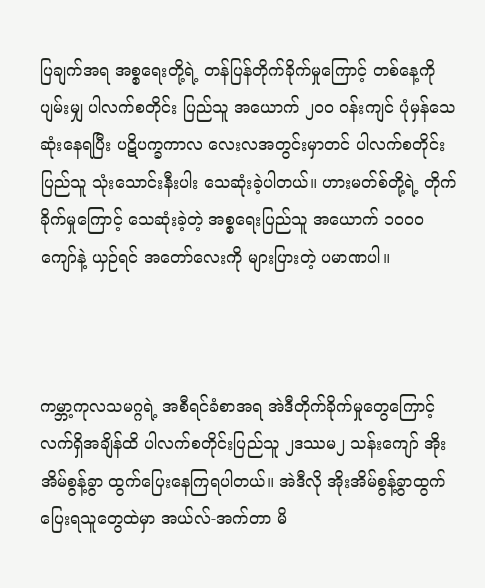ပြချက်အရ အစ္စရေးတို့ရဲ့ တန်ပြန်တိုက်ခိုက်မှုကြောင့် တစ်နေ့ကို ပျမ်းမျှ ပါလက်စတိုင်း ပြည်သူ အယောက် ၂၀၀ ဝန်းကျင် ပုံမှန်သေဆုံးနေရပြီး ပဋိပက္ခကာလ လေးလအတွင်းမှာတင် ပါလက်စတိုင်းပြည်သူ သုံးသောင်းနီးပါး သေဆုံးခဲ့ပါတယ်။ ဟားမတ်စ်တို့ရဲ့ တိုက်ခိုက်မှုကြောင့် သေဆုံးခဲ့တဲ့ အစ္စရေးပြည်သူ အယောက် ၁၀၀၀ ကျော်နဲ့ ယှဉ်ရင် အတော်လေးကို များပြားတဲ့ ပမာဏပါ။



ကမ္ဘာ့ကုလသမဂ္ဂရဲ့ အစီရင်ခံစာအရ အဲဒီတိုက်ခိုက်မှုတွေကြောင့် လက်ရှိအချိန်ထိ ပါလက်စတိုင်းပြည်သူ ၂ဒဿမ၂ သန်းကျော် အိုးအိမ်စွန့်ခွာ ထွက်ပြေးနေကြရပါတယ်။ အဲဒီလို အိုးအိမ်စွန့်ခွာထွက်ပြေးရသူတွေထဲမှာ အယ်လ်-အက်တာ မိ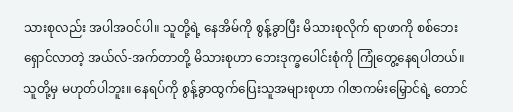သားစုလည်း အပါအဝင်ပါ။ သူတို့ရဲ့ နေအိမ်ကို စွန့်ခွာပြီး မိသားစုလိုက် ရာဖာကို စစ်ဘေးရှောင်လာတဲ့ အယ်လ်-အက်တာတို့ မိသားစုဟာ ဘေးဒုက္ခပေါင်းစုံကို ကြုံတွေ့နေရပါတယ်။ သူတို့မှ မဟုတ်ပါဘူး။ နေရပ်ကို စွန့်ခွာထွက်ပြေးသူအများစုဟာ ဂါဇာကမ်းမြှောင်ရဲ့ တောင်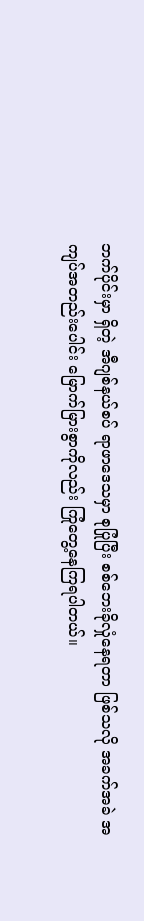ဘက်ပိုင်းမှာ ရှိတဲ့ အီဂျစ်နယ်စပ် ရာဖာဒေသမှာ စုပြုံပြီး စစ်ဘေးခိုလှုံနေရတာ ဖြစ်သလို အခက်အခဲ အကျပ်အတည်းပေါင်း မြောက်မြားစွာကိုလည်း ကြုံတွေ့နေကြရပါတယ်။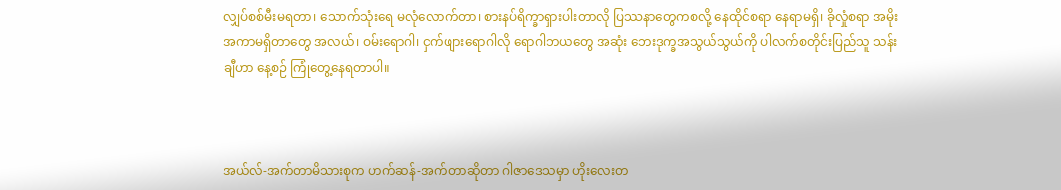လျှပ်စစ်မီးမရတာ၊ သောက်သုံးရေ မလုံလောက်တာ၊ စားနပ်ရိက္ခာရှားပါးတာလို ပြဿနာတွေကစလို့ နေထိုင်စရာ နေရာမရှိ၊ ခိုလှုံစရာ အမိုးအကာမရှိတာတွေ အလယ်၊ ဝမ်းရောဂါ၊ ငှက်ဖျားရောဂါလို ရောဂါဘယတွေ အဆုံး ဘေးဒုက္ခအသွယ်သွယ်ကို ပါလက်စတိုင်းပြည်သူ သန်းချီဟာ နေ့စဉ် ကြုံတွေ့နေရတာပါ။



အယ်လ်-အက်တာမိသားစုက ဟက်ဆန်-အက်တာဆိုတာ ဂါဇာဒေသမှာ ဟိုးလေးတ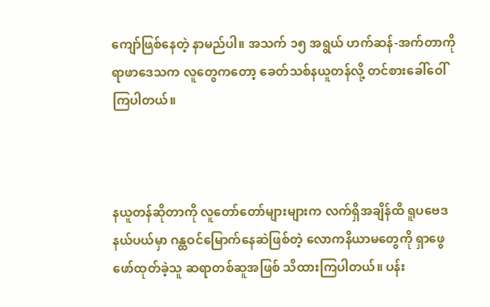ကျော်ဖြစ်နေတဲ့ နာမည်ပါ။ အသက် ၁၅ အရွယ် ဟက်ဆန်-အက်တာကို ရာဖာဒေသက လူတွေကတော့ ခေတ်သစ်နယူတန်လို့ တင်စားခေါ်ဝေါ်ကြပါတယ်။



နယူတန်ဆိုတာကို လူတော်တော်များများက လက်ရှိအချိန်ထိ ရူပဗေဒနယ်ပယ်မှာ ဂန္ထဝင်မြောက်နေဆဲဖြစ်တဲ့ လောကနိယာမတွေကို ရှာဖွေဖော်ထုတ်ခဲ့သူ ဆရာတစ်ဆူအဖြစ် သိထားကြပါတယ်။ ပန်း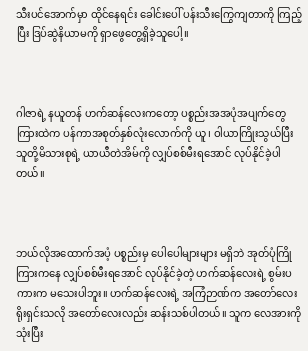သီးပင်အောက်မှာ ထိုင်နေရင်း ခေါင်းပေါ် ပန်းသီးကြွေကျတာကို ကြည့်ပြီး ဒြပ်ဆွဲနိယာမကို ရှာဖွေတွေ့ရှိခဲ့သူပေါ့။



ဂါဇာရဲ့ နယူတန် ဟက်ဆန်လေးကတော့ ပစ္စည်းအအပုံအပျက်တွေကြားထဲက ပန်ကာအစုတ်နှစ်လုံးလောက်ကို ယူ၊ ဝါယာကြိုးသွယ်ပြီး သူတို့မိသားစုရဲ့ ယာယီတဲအိမ်ကို လျှပ်စစ်မီးရအောင် လုပ်နိုင်ခဲ့ပါတယ်။



ဘယ်လိုအထောက်အပံ့ ပစ္စည်းမှ ပေါပေါများများ မရှိဘဲ အုတ်ပုံကြိုကြားကနေ လျှပ်စစ်မီးရအောင် လုပ်နိုင်ခဲ့တဲ့ ဟက်ဆန်လေးရဲ့ စွမ်းပကားက မသေးပါဘူး။ ဟက်ဆန်လေးရဲ့ အကြံဉာဏ်က အတော်လေး ရိုးရှင်းသလို အတော်လေးလည်း ဆန်းသစ်ပါတယ်။ သူက လေအားကို သုံးပြီး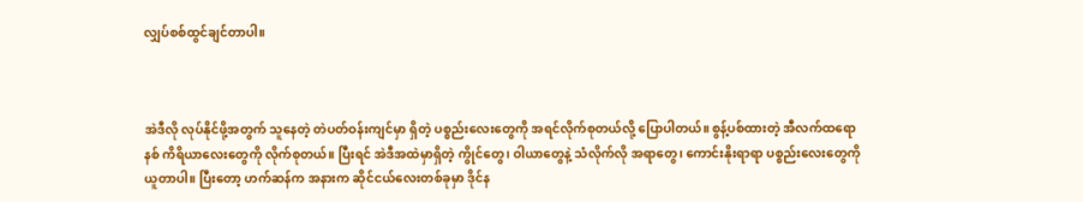လျှပ်စစ်ထွင်ချင်တာပါ။



အဲဒီလို လုပ်နိုင်ဖို့အတွက် သူနေတဲ့ တဲပတ်ဝန်းကျင်မှာ ရှိတဲ့ ပစ္စည်းလေးတွေကို အရင်လိုက်စုတယ်လို့ ပြောပါတယ်။ စွန့်ပစ်ထားတဲ့ အီလက်ထရောနစ် ကိရိယာလေးတွေကို လိုက်စုတယ်။ ပြီးရင် အဲဒီအထဲမှာရှိတဲ့ ကွိုင်တွေ၊ ဝါယာတွေနဲ့ သံလိုက်လို အရာတွေ၊ ကောင်းနိုးရာရာ ပစ္စည်းလေးတွေကို ယူတာပါ။ ပြီးတော့ ဟက်ဆန်က အနားက ဆိုင်ငယ်လေးတစ်ခုမှာ ဒိုင်န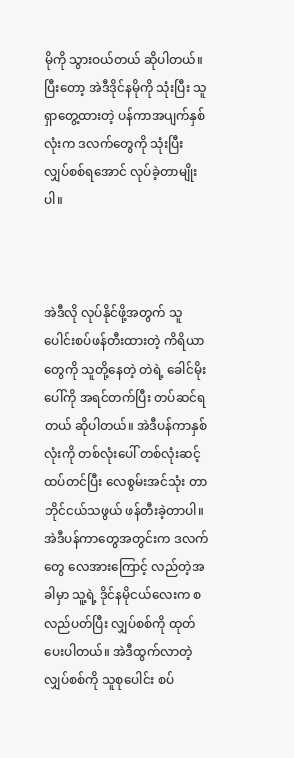မိုကို သွားဝယ်တယ် ဆိုပါတယ်။ ပြီးတော့ အဲဒီဒိုင်နမိုကို သုံးပြီး သူရှာတွေ့ထားတဲ့ ပန်ကာအပျက်နှစ်လုံးက ဒလက်တွေကို သုံးပြီး လျှပ်စစ်ရအောင် လုပ်ခဲ့တာမျိုးပါ။



အဲဒီလို လုပ်နိုင်ဖို့အတွက် သူပေါင်းစပ်ဖန်တီးထားတဲ့ ကိရိယာတွေကို သူတို့နေတဲ့ တဲရဲ့ ခေါင်မိုးပေါ်ကို အရင်တက်ပြီး တပ်ဆင်ရတယ် ဆိုပါတယ်။ အဲဒီပန်ကာနှစ်လုံးကို တစ်လုံးပေါ် တစ်လုံးဆင့် ထပ်တင်ပြီး လေစွမ်းအင်သုံး တာဘိုင်ငယ်သဖွယ် ဖန်တီးခဲ့တာပါ။ အဲဒီပန်ကာတွေအတွင်းက ဒလက်တွေ လေအားကြောင့် လည်တဲ့အခါမှာ သူ့ရဲ့ ဒိုင်နမိုငယ်လေးက စလည်ပတ်ပြီး လျှပ်စစ်ကို ထုတ်ပေးပါတယ်။ အဲဒီထွက်လာတဲ့ လျှပ်စစ်ကို သူစုပေါင်း စပ်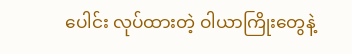ပေါင်း လုပ်ထားတဲ့ ဝါယာကြိုးတွေနဲ့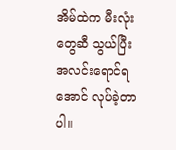အိမ်ထဲက မီးလုံးတွေဆီ သွယ်ပြီး အလင်းရောင်ရအောင် လုပ်ခဲ့တာပါ။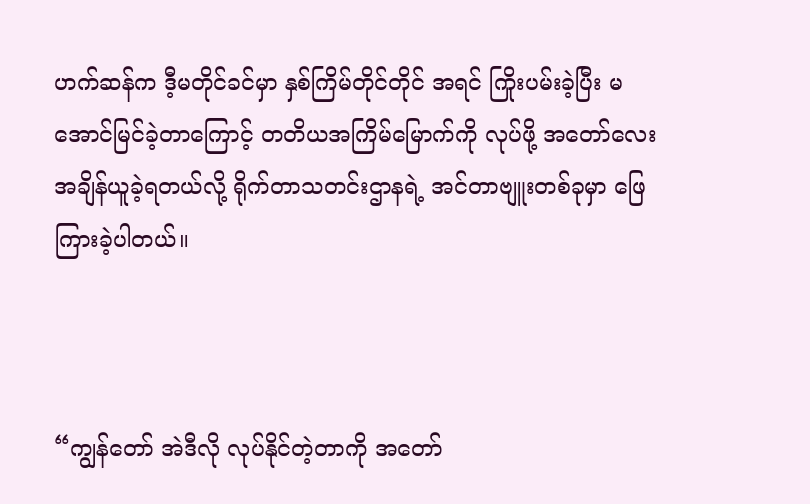ဟက်ဆန်က ဒီ့မတိုင်ခင်မှာ နှစ်ကြိမ်တိုင်တိုင် အရင် ကြိုးပမ်းခဲ့ပြီး မအောင်မြင်ခဲ့တာကြောင့် တတိယအကြိမ်မြောက်ကို လုပ်ဖို့ အတော်လေး အချိန်ယူခဲ့ရတယ်လို့ ရိုက်တာသတင်းဌာနရဲ့ အင်တာဗျူးတစ်ခုမှာ ဖြေကြားခဲ့ပါတယ်။



“ကျွန်တော် အဲဒီလို လုပ်နိုင်တဲ့တာကို အတော်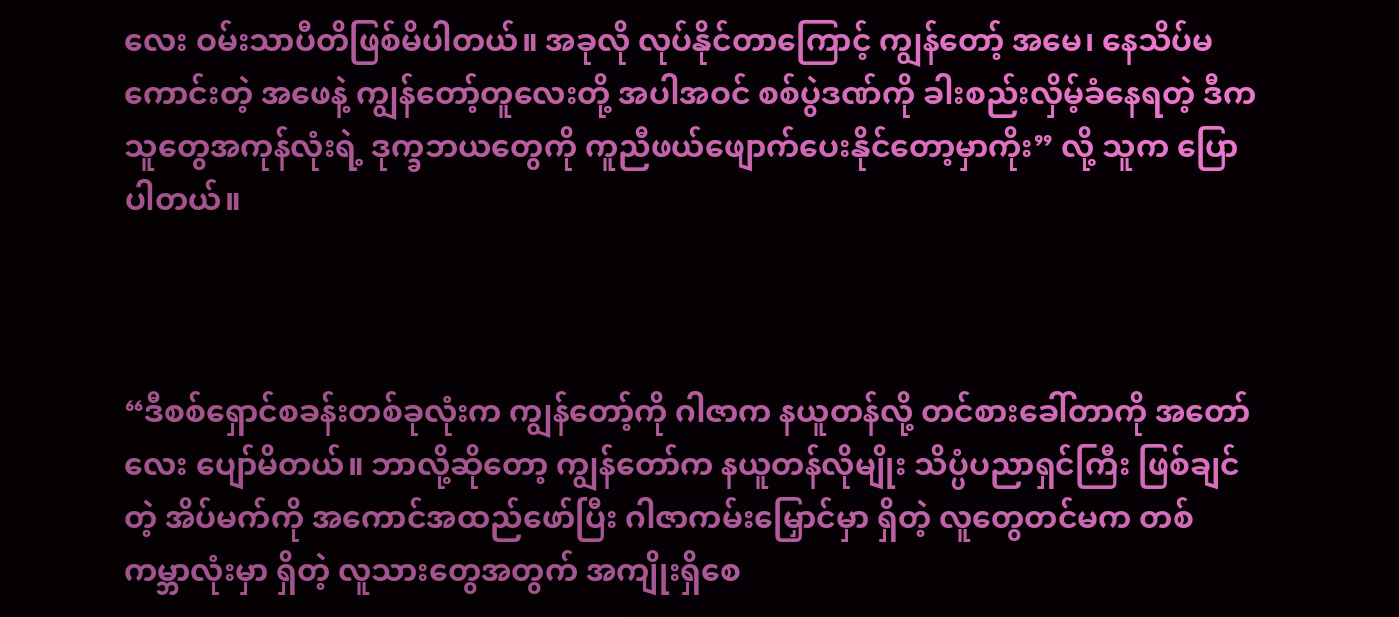လေး ဝမ်းသာပီတိဖြစ်မိပါတယ်။ အခုလို လုပ်နိုင်တာကြောင့် ကျွန်တော့် အမေ၊ နေသိပ်မကောင်းတဲ့ အဖေနဲ့ ကျွန်တော့်တူလေးတို့ အပါအဝင် စစ်ပွဲဒဏ်ကို ခါးစည်းလှိမ့်ခံနေရတဲ့ ဒီကသူတွေအကုန်လုံးရဲ့ ဒုက္ခဘယတွေကို ကူညီဖယ်ဖျောက်ပေးနိုင်တော့မှာကိုး” လို့ သူက ပြောပါတယ်။



“ဒီစစ်ရှောင်စခန်းတစ်ခုလုံးက ကျွန်တော့်ကို ဂါဇာက နယူတန်လို့ တင်စားခေါ်တာကို အတော်လေး ပျော်မိတယ်။ ဘာလို့ဆိုတော့ ကျွန်တော်က နယူတန်လိုမျိုး သိပ္ပံပညာရှင်ကြီး ဖြစ်ချင်တဲ့ အိပ်မက်ကို အကောင်အထည်ဖော်ပြီး ဂါဇာကမ်းမြှောင်မှာ ရှိတဲ့ လူတွေတင်မက တစ်ကမ္ဘာလုံးမှာ ရှိတဲ့ လူသားတွေအတွက် အကျိုးရှိစေ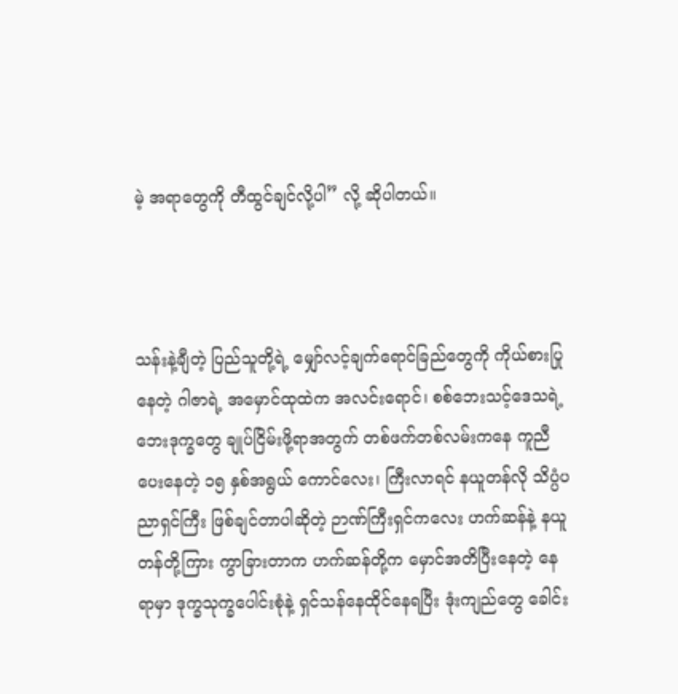မဲ့ အရာတွေကို တီထွင်ချင်လို့ပါ” လို့ ဆိုပါတယ်။



သန်းနဲ့ချီတဲ့ ပြည်သူတို့ရဲ့ မျှော်လင့်ချက်ရောင်ခြည်တွေကို ကိုယ်စားပြုနေတဲ့ ဂါဇာရဲ့ အမှောင်ထုထဲက အလင်းရောင်၊ စစ်ဘေးသင့်ဒေသရဲ့ ဘေးဒုက္ခတွေ ချုပ်ငြိမ်းဖို့ရာအတွက် တစ်ဖက်တစ်လမ်းကနေ ကူညီပေးနေတဲ့ ၁၅ နှစ်အရွယ် ကောင်လေး၊ ကြီးလာရင် နယူတန်လို သိပ္ပံပညာရှင်ကြီး ဖြစ်ချင်တာပါဆိုတဲ့ ဉာဏ်ကြီးရှင်ကလေး ဟက်ဆန်နဲ့ နယူတန်တို့ကြား ကွာခြားတာက ဟက်ဆန်တို့က မှောင်အတိပြီးနေတဲ့ နေရာမှာ ဒုက္ခသုက္ခပေါင်းစုံနဲ့ ရှင်သန်နေထိုင်နေရပြီး ဒုံးကျည်တွေ ခေါင်း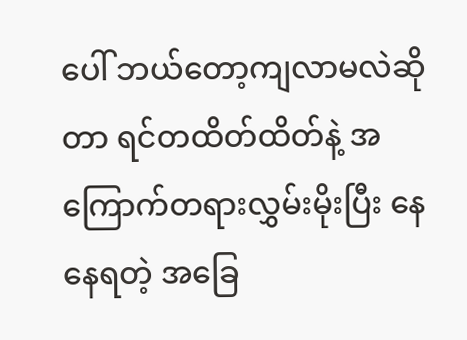ပေါ် ဘယ်တော့ကျလာမလဲဆိုတာ ရင်တထိတ်ထိတ်နဲ့ အကြောက်တရားလွှမ်းမိုးပြီး နေနေရတဲ့ အခြေ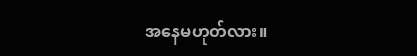အနေမဟုတ်လား။